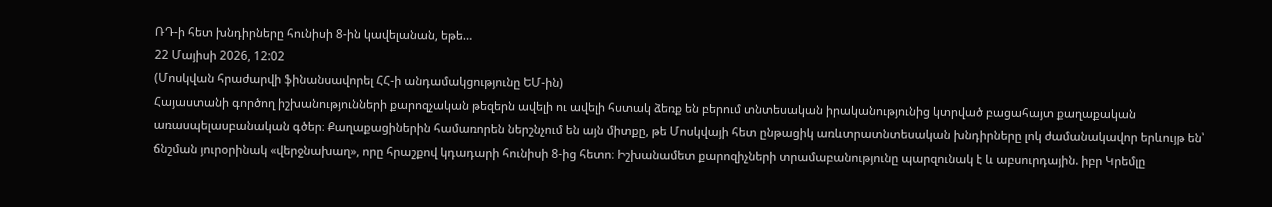ՌԴ-ի հետ խնդիրները հունիսի 8-ին կավելանան, եթե…
22 Մայիսի 2026, 12:02
(Մոսկվան հրաժարվի ֆինանսավորել ՀՀ-ի անդամակցությունը ԵՄ-ին)
Հայաստանի գործող իշխանությունների քարոզչական թեզերն ավելի ու ավելի հստակ ձեռք են բերում տնտեսական իրականությունից կտրված բացահայտ քաղաքական առասպելասբանական գծեր։ Քաղաքացիներին համառորեն ներշնչում են այն միտքը, թե Մոսկվայի հետ ընթացիկ առևտրատնտեսական խնդիրները լոկ ժամանակավոր երևույթ են՝ ճնշման յուրօրինակ «վերջնախաղ», որը հրաշքով կդադարի հունիսի 8-ից հետո։ Իշխանամետ քարոզիչների տրամաբանությունը պարզունակ է և աբսուրդային. իբր Կրեմլը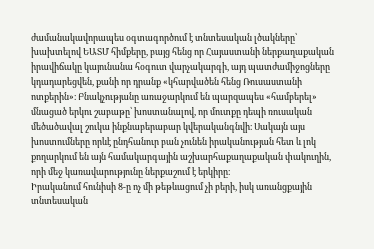ժամանակավորապես օգտագործում է տնտեսական լծակները՝ խախտելով ԵԱՏՄ հիմքերը, բայց հենց որ Հայաստանի ներքաղաքական իրավիճակը կայունանա հօգուտ վարչակարգի, այդ պատժամիջոցները կդադարեցվեն, քանի որ դրանք «կհարվածեն հենց Ռուսաստանի ոտքերին»։ Բնակչությանը առաջարկում են պարզապես «համբերել» մնացած երկու շաբաթը՝ խոստանալով, որ մուտքը դեպի ռուսական մեծածավալ շուկա ինքնաբերաբար կվերականգնվի։ Սակայն այս խոստումները որևէ ընդհանուր բան չունեն իրականության հետ և լոկ քողարկում են այն համակարգային աշխարհաքաղաքական փակուղին, որի մեջ կառավարությունը ներքաշում է երկիրը։
Իրականում հունիսի 8-ը ոչ մի թեթևացում չի բերի, իսկ առանցքային տնտեսական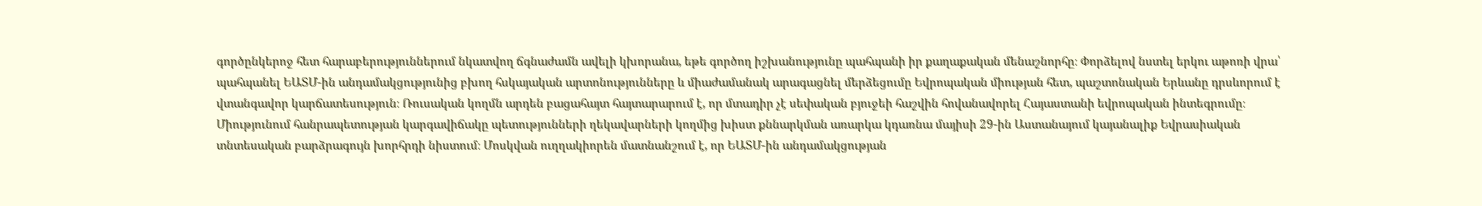գործընկերոջ հետ հարաբերություններում նկատվող ճգնաժամն ավելի կխորանա, եթե գործող իշխանությունը պահպանի իր քաղաքական մենաշնորհը։ Փորձելով նստել երկու աթոռի վրա՝ պահպանել ԵԱՏՄ-ին անդամակցությունից բխող հսկայական արտոնությունները և միաժամանակ արագացնել մերձեցումը Եվրոպական միության հետ, պաշտոնական Երևանը դրսևորում է վտանգավոր կարճատեսություն։ Ռուսական կողմն արդեն բացահայտ հայտարարում է, որ մտադիր չէ սեփական բյուջեի հաշվին հովանավորել Հայաստանի եվրոպական ինտեգրումը։ Միությունում հանրապետության կարգավիճակը պետությունների ղեկավարների կողմից խիստ քննարկման առարկա կդառնա մայիսի 29-ին Աստանայում կայանալիք Եվրասիական տնտեսական բարձրագույն խորհրդի նիստում։ Մոսկվան ուղղակիորեն մատնանշում է, որ ԵԱՏՄ-ին անդամակցության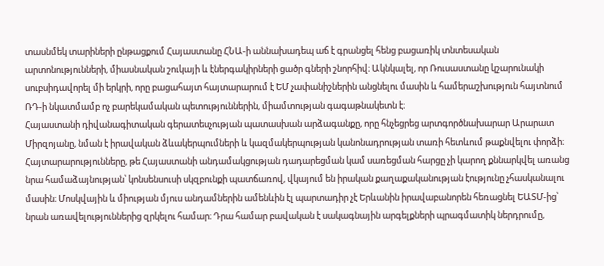տասնմեկ տարիների ընթացքում Հայաստանը ՀՆԱ-ի աննախադեպ աճ է գրանցել հենց բացառիկ տնտեսական արտոնությունների, միասնական շուկայի և էներգակիրների ցածր գների շնորհիվ։ Ակնկալել, որ Ռուսաստանը կշարունակի սուբսիդավորել մի երկրի, որը բացահայտ հայտարարում է ԵՄ չափանիշներին անցնելու մասին և համերաշխություն հայտնում ՌԴ-ի նկատմամբ ոչ բարեկամական պետություններին, միամտության գագաթնակետն է։
Հայաստանի դիվանագիտական գերատեսչության պատասխան արձագանքը, որը հնչեցրեց արտգործնախարար Արարատ Միրզոյանը, նման է իրավական ձևակերպումների և կազմակերպության կանոնադրության տառի հետևում թաքնվելու փորձի։ Հայտարարությունները, թե Հայաստանի անդամակցության դադարեցման կամ սառեցման հարցը չի կարող քննարկվել առանց նրա համաձայնության՝ կոնսենսուսի սկզբունքի պատճառով, վկայում են իրական քաղաքականության էությունը չհասկանալու մասին։ Մոսկվային և միության մյուս անդամներին ամենևին էլ պարտադիր չէ Երևանին իրավաբանորեն հեռացնել ԵԱՏՄ-ից՝ նրան առավելություններից զրկելու համար։ Դրա համար բավական է սակագնային արգելքների պրագմատիկ ներդրումը,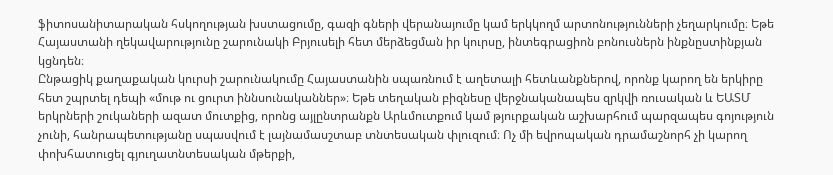ֆիտոսանիտարական հսկողության խստացումը, գազի գների վերանայումը կամ երկկողմ արտոնությունների չեղարկումը։ Եթե Հայաստանի ղեկավարությունը շարունակի Բրյուսելի հետ մերձեցման իր կուրսը, ինտեգրացիոն բոնուսներն ինքնըստինքյան կցնդեն։
Ընթացիկ քաղաքական կուրսի շարունակումը Հայաստանին սպառնում է աղետալի հետևանքներով, որոնք կարող են երկիրը հետ շպրտել դեպի «մութ ու ցուրտ իննսունականներ»։ Եթե տեղական բիզնեսը վերջնականապես զրկվի ռուսական և ԵԱՏՄ երկրների շուկաների ազատ մուտքից, որոնց այլընտրանքն Արևմուտքում կամ թյուրքական աշխարհում պարզապես գոյություն չունի, հանրապետությանը սպասվում է լայնամասշտաբ տնտեսական փլուզում։ Ոչ մի եվրոպական դրամաշնորհ չի կարող փոխհատուցել գյուղատնտեսական մթերքի,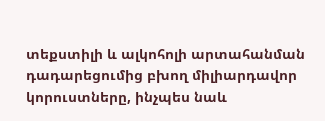տեքստիլի և ալկոհոլի արտահանման դադարեցումից բխող միլիարդավոր կորուստները, ինչպես նաև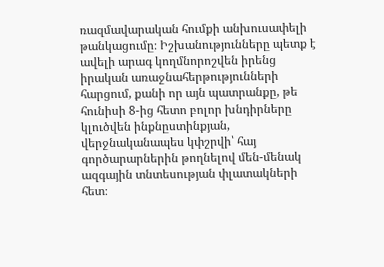ռազմավարական հումքի անխուսափելի թանկացումը։ Իշխանությունները պետք է ավելի արագ կողմնորոշվեն իրենց իրական առաջնահերթությունների հարցում, քանի որ այն պատրանքը, թե հունիսի 8-ից հետո բոլոր խնդիրները կլուծվեն ինքնըստինքյան, վերջնականապես կփշրվի՝ հայ գործարարներին թողնելով մեն-մենակ ազգային տնտեսության փլատակների հետ։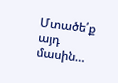Մտածե՛ք այդ մասին…